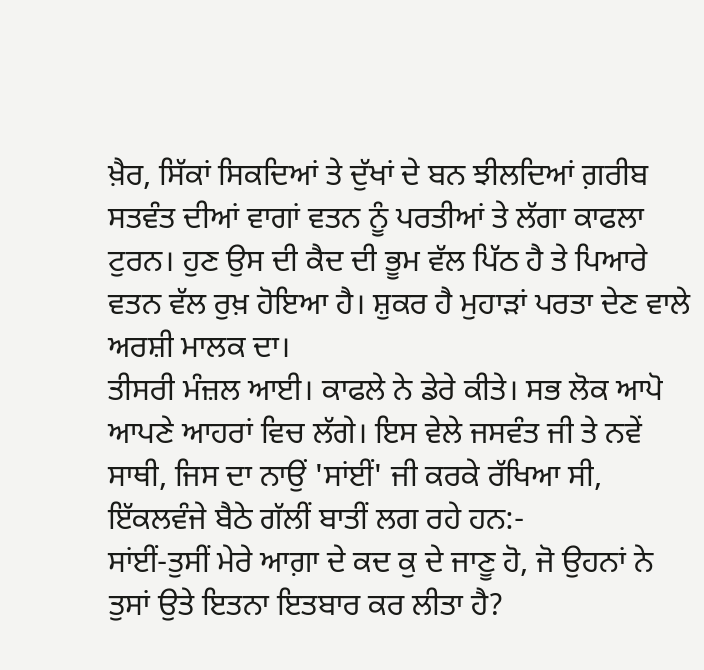ਖ਼ੈਰ, ਸਿੱਕਾਂ ਸਿਕਦਿਆਂ ਤੇ ਦੁੱਖਾਂ ਦੇ ਬਨ ਝੀਲਦਿਆਂ ਗ਼ਰੀਬ ਸਤਵੰਤ ਦੀਆਂ ਵਾਗਾਂ ਵਤਨ ਨੂੰ ਪਰਤੀਆਂ ਤੇ ਲੱਗਾ ਕਾਫਲਾ ਟੁਰਨ। ਹੁਣ ਉਸ ਦੀ ਕੈਦ ਦੀ ਭੂਮ ਵੱਲ ਪਿੱਠ ਹੈ ਤੇ ਪਿਆਰੇ ਵਤਨ ਵੱਲ ਰੁਖ਼ ਹੋਇਆ ਹੈ। ਸ਼ੁਕਰ ਹੈ ਮੁਹਾੜਾਂ ਪਰਤਾ ਦੇਣ ਵਾਲੇ ਅਰਸ਼ੀ ਮਾਲਕ ਦਾ।
ਤੀਸਰੀ ਮੰਜ਼ਲ ਆਈ। ਕਾਫਲੇ ਨੇ ਡੇਰੇ ਕੀਤੇ। ਸਭ ਲੋਕ ਆਪੋ ਆਪਣੇ ਆਹਰਾਂ ਵਿਚ ਲੱਗੇ। ਇਸ ਵੇਲੇ ਜਸਵੰਤ ਜੀ ਤੇ ਨਵੇਂ ਸਾਥੀ, ਜਿਸ ਦਾ ਨਾਉਂ 'ਸਾਂਈਂ' ਜੀ ਕਰਕੇ ਰੱਖਿਆ ਸੀ, ਇੱਕਲਵੰਜੇ ਬੈਠੇ ਗੱਲੀਂ ਬਾਤੀਂ ਲਗ ਰਹੇ ਹਨ:-
ਸਾਂਈਂ-ਤੁਸੀਂ ਮੇਰੇ ਆਗ਼ਾ ਦੇ ਕਦ ਕੁ ਦੇ ਜਾਣੂ ਹੋ, ਜੋ ਉਹਨਾਂ ਨੇ ਤੁਸਾਂ ਉਤੇ ਇਤਨਾ ਇਤਬਾਰ ਕਰ ਲੀਤਾ ਹੈ?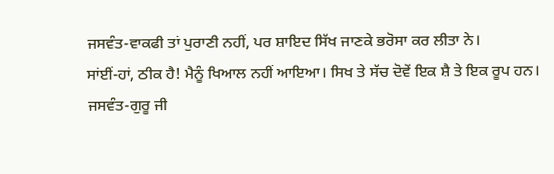ਜਸਵੰਤ-ਵਾਕਫੀ ਤਾਂ ਪੁਰਾਣੀ ਨਹੀਂ, ਪਰ ਸ਼ਾਇਦ ਸਿੱਖ ਜਾਣਕੇ ਭਰੋਸਾ ਕਰ ਲੀਤਾ ਨੇ।
ਸਾਂਈਂ-ਹਾਂ, ਠੀਕ ਹੈ! ਮੈਨੂੰ ਖਿਆਲ ਨਹੀਂ ਆਇਆ। ਸਿਖ ਤੇ ਸੱਚ ਦੋਵੇਂ ਇਕ ਸ਼ੈ ਤੇ ਇਕ ਰੂਪ ਹਨ।
ਜਸਵੰਤ-ਗੁਰੂ ਜੀ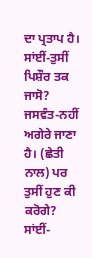ਦਾ ਪ੍ਰਤਾਪ ਹੈ।
ਸਾਂਈਂ-ਤੁਸੀਂ ਪਿਸ਼ੌਰ ਤਕ ਜਾਸੋ?
ਜਸਵੰਤ-ਨਹੀਂ ਅਗੇਰੇ ਜਾਣਾ ਹੈ। (ਛੇਤੀ ਨਾਲ) ਪਰ ਤੁਸੀਂ ਹੁਣ ਕੀ ਕਰੋਗੇ?
ਸਾਂਈਂ-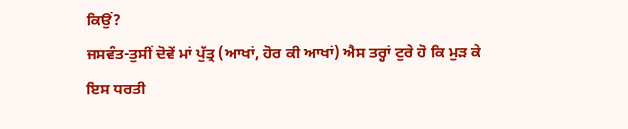ਕਿਉਂ?
ਜਸਵੰਤ-ਤੁਸੀਂ ਦੋਵੇਂ ਮਾਂ ਪੁੱਤ੍ਰ (ਆਖਾਂ, ਹੋਰ ਕੀ ਆਖਾਂ) ਐਸ ਤਰ੍ਹਾਂ ਟੁਰੇ ਹੋ ਕਿ ਮੁੜ ਕੇ ਇਸ ਧਰਤੀ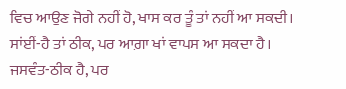ਵਿਚ ਆਉਣ ਜੋਗੇ ਨਹੀਂ ਹੋ, ਖਾਸ ਕਰ ਤੂੰ ਤਾਂ ਨਹੀਂ ਆ ਸਕਦੀ।
ਸਾਂਈਂ-ਹੈ ਤਾਂ ਠੀਕ, ਪਰ ਆਗ਼ਾ ਖਾਂ ਵਾਪਸ ਆ ਸਕਦਾ ਹੈ।
ਜਸਵੰਤ-ਠੀਕ ਹੈ, ਪਰ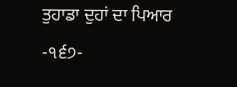ਤੁਹਾਡਾ ਦੁਹਾਂ ਦਾ ਪਿਆਰ
-੧੬੭-